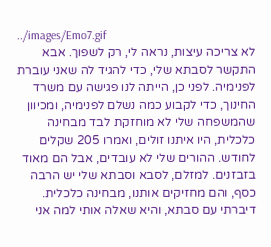../images/Emo7.gif
לא צריכה עיצות, נראה לי, רק לשפוך. אבא התקשר לסבתא שלי, כדי להגיד לה שאני עוברת לפנימיה. לפני כן, הייתה לנו פגישה עם משרד החינוך, כדי לקבוע כמה נשלם לפנימיה, ומכיוון שהמשפחה שלי לא מוחזקת לבד מבחינה כלכלית, היו איתנו זולים, ואמרו 205 שקלים לחודש. ההורים שלי לא עובדים, אבל הם מאוד בזבזנים. למזלם, לסבא וסבתא שלי יש הרבה כסף, והם מחזיקים אותנו, מבחינה כלכלית. דיברתי עם סבתא, והיא שאלה אותי למה אני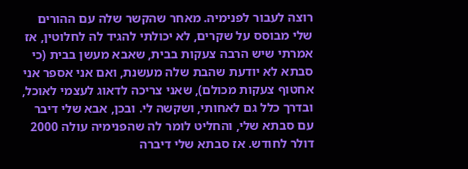רוצה לעבור לפנימיה. מאחר שהקשר שלה עם ההורים שלי מבוסס על שקרים, לא יכולתי להגיד לה לחלוטין, אז אמרתי שיש הרבה צעקות בבית, שאבא מעשן בבית (כי סבתא לא יודעת שהבת שלה מעשנת, ואם אני אספר אני אחטוף צעקות מכולם), שאני צריכה לדאוג לעצמי לאוכל, ובדרך כלל גם לאחותי, ושקשה לי. ובכן, אבא שלי דיבר עם סבתא שלי, והחליט לומר לה שהפנימיה עולה 2000 דולר לחודש. אז סבתא שלי דיברה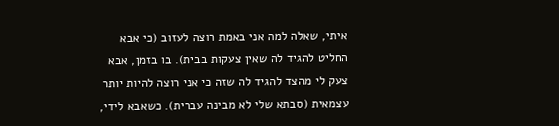איתי, שאלה למה אני באמת רוצה לעזוב (כי אבא החליט להגיד לה שאין צעקות בבית). בו בזמן, אבא צעק לי מהצד להגיד לה שזה כי אני רוצה להיות יותר עצמאית (סבתא שלי לא מבינה עברית). כשאבא לידי,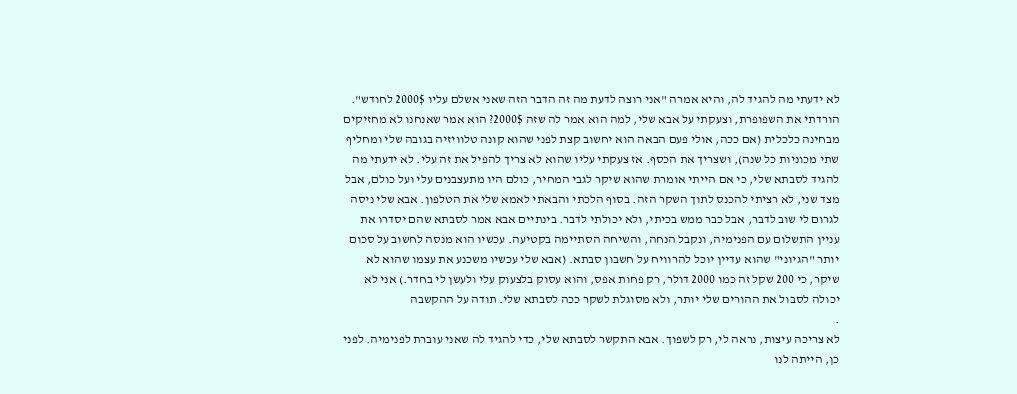לא ידעתי מה להגיד לה, והיא אמרה "אני רוצה לדעת מה זה הדבר הזה שאני אשלם עליו 2000$ לחודש". הורדתי את השפופרת, וצעקתי על אבא שלי, למה הוא אמר לה שזה 2000$? הוא אמר שאנחנו לא מחזיקים מבחינה כלכלית (אם ככה, אולי פעם הבאה הוא יחשוב קצת לפני שהוא קונה טלוויזיה בגובה שלי ומחליף שתי מכוניות כל שנה), ושצריך את הכסף. אז צעקתי עליו שהוא לא צריך להפיל את זה עלי. לא ידעתי מה להגיד לסבתא שלי, כי אם הייתי אומרת שהוא שיקר לגבי המחיר, כולם היו מתעצבנים עלי ועל כולם, אבל מצד שני, לא רציתי להכנס לתוך השקר הזה. בסוף הלכתי והבאתי לאמא שלי את הטלפון. אבא שלי ניסה לגרום לי שוב לדבר, אבל כבר ממש בכיתי, ולא יכולתי לדבר. בינתיים אבא אמר לסבתא שהם יסדרו את עניין התשלום עם הפנימיה, ונקבל הנחה, והשיחה הסתיימה בקטיעה. עכשיו הוא מנסה לחשוב על סכום יותר "הגיוני" שהוא עדיין יוכל להרוויח על חשבון סבתא. (אבא שלי עכשיו משכנע את עצמו שהוא לא שיקר, כי 200 שקל זה כמו 2000 דולר, רק פחות אפס, והוא עסוק בלצעוק עלי ולעשן לי בחדר.) אני לא יכולה לסבול את ההורים שלי יותר, ולא מסוגלת לשקר ככה לסבתא שלי. תודה על ההקשבה
.
לא צריכה עיצות, נראה לי, רק לשפוך. אבא התקשר לסבתא שלי, כדי להגיד לה שאני עוברת לפנימיה. לפני כן, הייתה לנו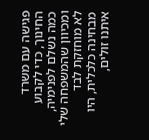פגישה עם משרד החינוך, כדי לקבוע כמה נשלם לפנימיה, ומכיוון שהמשפחה שלי לא מוחזקת לבד מבחינה כלכלית, היו איתנו זולים,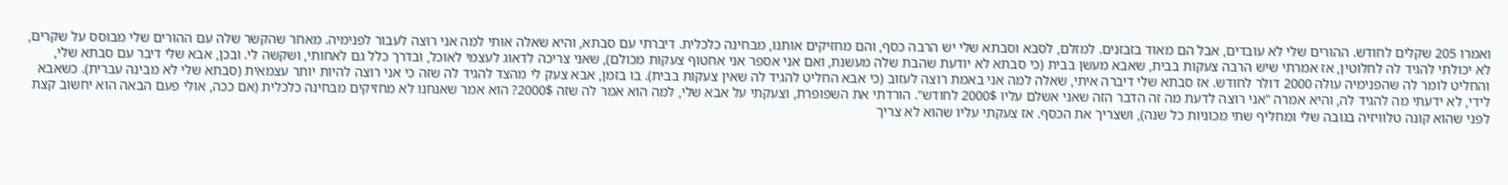ואמרו 205 שקלים לחודש. ההורים שלי לא עובדים, אבל הם מאוד בזבזנים. למזלם, לסבא וסבתא שלי יש הרבה כסף, והם מחזיקים אותנו, מבחינה כלכלית. דיברתי עם סבתא, והיא שאלה אותי למה אני רוצה לעבור לפנימיה. מאחר שהקשר שלה עם ההורים שלי מבוסס על שקרים, לא יכולתי להגיד לה לחלוטין, אז אמרתי שיש הרבה צעקות בבית, שאבא מעשן בבית (כי סבתא לא יודעת שהבת שלה מעשנת, ואם אני אספר אני אחטוף צעקות מכולם), שאני צריכה לדאוג לעצמי לאוכל, ובדרך כלל גם לאחותי, ושקשה לי. ובכן, אבא שלי דיבר עם סבתא שלי, והחליט לומר לה שהפנימיה עולה 2000 דולר לחודש. אז סבתא שלי דיברה איתי, שאלה למה אני באמת רוצה לעזוב (כי אבא החליט להגיד לה שאין צעקות בבית). בו בזמן, אבא צעק לי מהצד להגיד לה שזה כי אני רוצה להיות יותר עצמאית (סבתא שלי לא מבינה עברית). כשאבא לידי, לא ידעתי מה להגיד לה, והיא אמרה "אני רוצה לדעת מה זה הדבר הזה שאני אשלם עליו 2000$ לחודש". הורדתי את השפופרת, וצעקתי על אבא שלי, למה הוא אמר לה שזה 2000$? הוא אמר שאנחנו לא מחזיקים מבחינה כלכלית (אם ככה, אולי פעם הבאה הוא יחשוב קצת לפני שהוא קונה טלוויזיה בגובה שלי ומחליף שתי מכוניות כל שנה), ושצריך את הכסף. אז צעקתי עליו שהוא לא צריך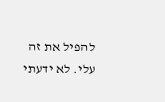להפיל את זה עלי. לא ידעתי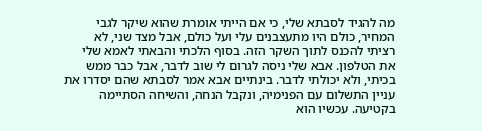מה להגיד לסבתא שלי, כי אם הייתי אומרת שהוא שיקר לגבי המחיר, כולם היו מתעצבנים עלי ועל כולם, אבל מצד שני, לא רציתי להכנס לתוך השקר הזה. בסוף הלכתי והבאתי לאמא שלי את הטלפון. אבא שלי ניסה לגרום לי שוב לדבר, אבל כבר ממש בכיתי, ולא יכולתי לדבר. בינתיים אבא אמר לסבתא שהם יסדרו את עניין התשלום עם הפנימיה, ונקבל הנחה, והשיחה הסתיימה בקטיעה. עכשיו הוא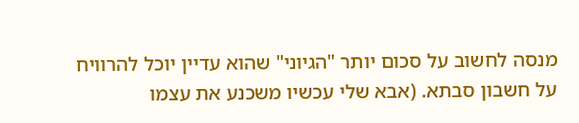מנסה לחשוב על סכום יותר "הגיוני" שהוא עדיין יוכל להרוויח על חשבון סבתא. (אבא שלי עכשיו משכנע את עצמו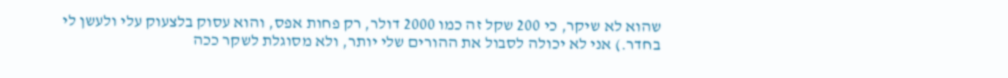שהוא לא שיקר, כי 200 שקל זה כמו 2000 דולר, רק פחות אפס, והוא עסוק בלצעוק עלי ולעשן לי בחדר.) אני לא יכולה לסבול את ההורים שלי יותר, ולא מסוגלת לשקר ככה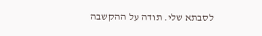לסבתא שלי. תודה על ההקשבה